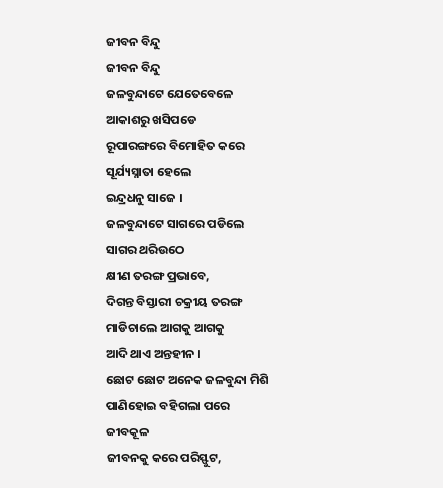ଜୀବନ ବିନ୍ଦୁ
ଜୀବନ ବିନ୍ଦୁ
ଜଳବୁନ୍ଦାଟେ ଯେତେବେଳେ
ଆକାଶରୁ ଖସିପଡେ
ରୂପାରଙ୍ଗରେ ବିମୋହିତ କରେ
ସୂର୍ଯ୍ୟସ୍ନାତା ହେଲେ
ଇନ୍ଦ୍ରଧନୁ ସାଜେ ।
ଜଳବୁନ୍ଦାଟେ ସାଗରେ ପଡିଲେ
ସାଗର ଥରିଉଠେ
କ୍ଷୀଣ ତରଙ୍ଗ ପ୍ରଭାବେ,
ଦିଗନ୍ତ ବିସ୍ତାରୀ ଚକ୍ରୀୟ ତରଙ୍ଗ
ମାଡିଚାଲେ ଆଗକୁ ଆଗକୁ
ଆଦି ଥାଏ ଅନ୍ତହୀନ ।
ଛୋଟ ଛୋଟ ଅନେକ ଜଳବୁନ୍ଦା ମିଶି
ପାଣିହୋଇ ବହିଗଲା ପରେ
ଜୀବକୂଳ
ଜୀବନକୁ କରେ ପରିସ୍ଫୁଟ,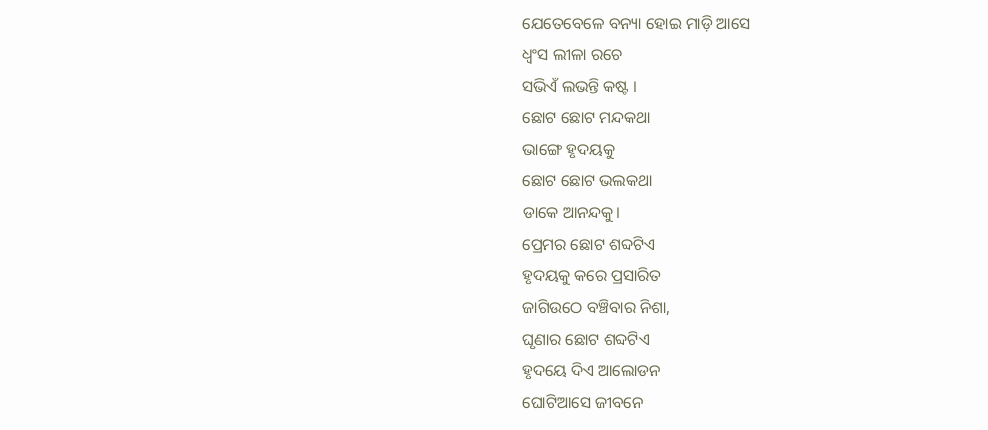ଯେତେବେଳେ ବନ୍ୟା ହୋଇ ମାଡ଼ି ଆସେ
ଧ୍ଵଂସ ଲୀଳା ରଚେ
ସଭିଏଁ ଲଭନ୍ତି କଷ୍ଟ ।
ଛୋଟ ଛୋଟ ମନ୍ଦକଥା
ଭାଙ୍ଗେ ହୃଦୟକୁ
ଛୋଟ ଛୋଟ ଭଲକଥା
ଡାକେ ଆନନ୍ଦକୁ।
ପ୍ରେମର ଛୋଟ ଶବ୍ଦଟିଏ
ହୃଦୟକୁ କରେ ପ୍ରସାରିତ
ଜାଗିଉଠେ ବଞ୍ଚିବାର ନିଶା,
ଘୃଣାର ଛୋଟ ଶବ୍ଦଟିଏ
ହୃଦୟେ ଦିଏ ଆଲୋଡନ
ଘୋଟିଆସେ ଜୀବନେ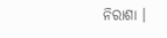ନିରାଶା ।